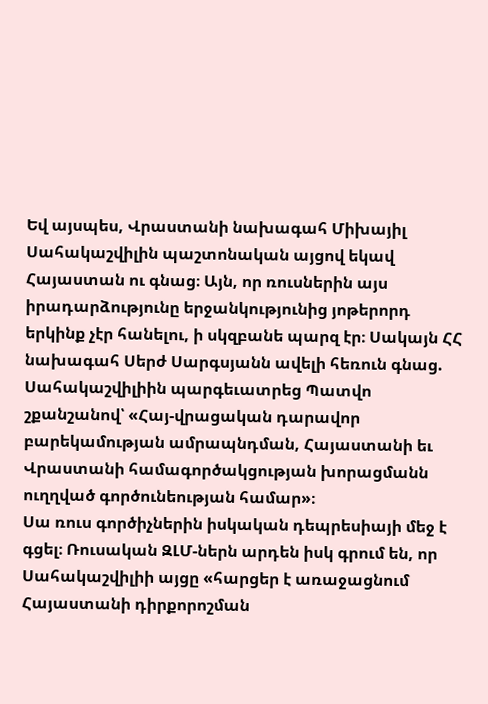Եվ այսպես, Վրաստանի նախագահ Միխայիլ Սահակաշվիլին պաշտոնական այցով եկավ Հայաստան ու գնաց։ Այն, որ ռուսներին այս իրադարձությունը երջանկությունից յոթերորդ երկինք չէր հանելու, ի սկզբանե պարզ էր։ Սակայն ՀՀ նախագահ Սերժ Սարգսյանն ավելի հեռուն գնաց. Սահակաշվիլիին պարգեւատրեց Պատվո շքանշանով՝ «Հայ-վրացական դարավոր բարեկամության ամրապնդման, Հայաստանի եւ Վրաստանի համագործակցության խորացմանն ուղղված գործունեության համար»։
Սա ռուս գործիչներին իսկական դեպրեսիայի մեջ է գցել։ Ռուսական ԶԼՄ-ներն արդեն իսկ գրում են, որ Սահակաշվիլիի այցը «հարցեր է առաջացնում Հայաստանի դիրքորոշման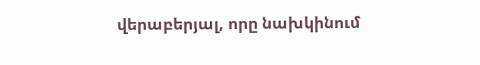վերաբերյալ, որը նախկինում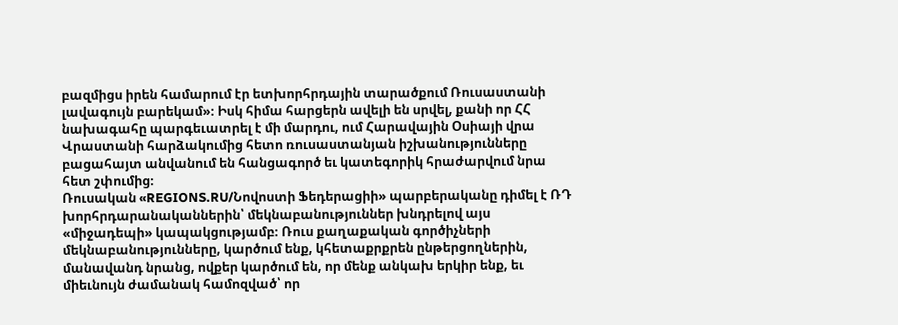բազմիցս իրեն համարում էր ետխորհրդային տարածքում Ռուսաստանի լավագույն բարեկամ»։ Իսկ հիմա հարցերն ավելի են սրվել, քանի որ ՀՀ նախագահը պարգեւատրել է մի մարդու, ում Հարավային Օսիայի վրա Վրաստանի հարձակումից հետո ռուսաստանյան իշխանությունները բացահայտ անվանում են հանցագործ եւ կատեգորիկ հրաժարվում նրա հետ շփումից։
Ռուսական «REGIONS.RU/Նովոստի Ֆեդերացիի» պարբերականը դիմել է ՌԴ խորհրդարանականներին՝ մեկնաբանություններ խնդրելով այս «միջադեպի» կապակցությամբ։ Ռուս քաղաքական գործիչների մեկնաբանությունները, կարծում ենք, կհետաքրքրեն ընթերցողներին, մանավանդ նրանց, ովքեր կարծում են, որ մենք անկախ երկիր ենք, եւ միեւնույն ժամանակ համոզված՝ որ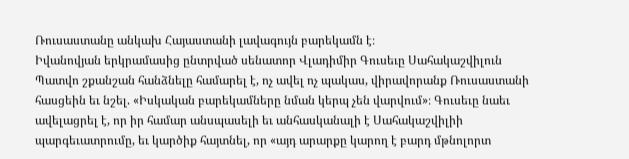Ռուսաստանը անկախ Հայաստանի լավագույն բարեկամն է։
Իվանովյան երկրամասից ընտրված սենատոր Վլադիմիր Գուսեւը Սահակաշվիլուն Պատվո շքանշան հանձնելը համարել է, ոչ ավել ոչ պակաս, վիրավորանք Ռուսաստանի հասցեին եւ նշել. «Իսկական բարեկամները նման կերպ չեն վարվում»։ Գուսեւը նաեւ ավելացրել է, որ իր համար անսպասելի եւ անհասկանալի է Սահակաշվիլիի պարգեւատրումը, եւ կարծիք հայտնել, որ «այդ արարքը կարող է բարդ մթնոլորտ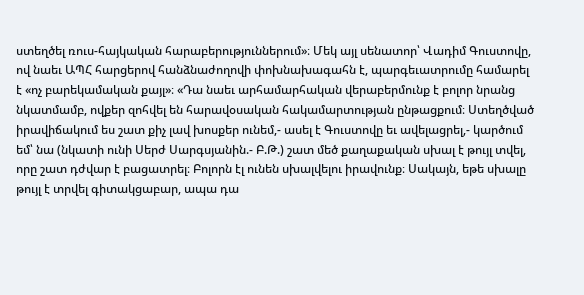ստեղծել ռուս-հայկական հարաբերություններում»։ Մեկ այլ սենատոր՝ Վադիմ Գուստովը, ով նաեւ ԱՊՀ հարցերով հանձնաժողովի փոխնախագահն է, պարգեւատրումը համարել է «ոչ բարեկամական քայլ»։ «Դա նաեւ արհամարհական վերաբերմունք է բոլոր նրանց նկատմամբ, ովքեր զոհվել են հարավօսական հակամարտության ընթացքում։ Ստեղծված իրավիճակում ես շատ քիչ լավ խոսքեր ունեմ,- ասել է Գուստովը եւ ավելացրել,- կարծում եմ՝ նա (նկատի ունի Սերժ Սարգսյանին.- Բ.Թ.) շատ մեծ քաղաքական սխալ է թույլ տվել, որը շատ դժվար է բացատրել։ Բոլորն էլ ունեն սխալվելու իրավունք։ Սակայն, եթե սխալը թույլ է տրվել գիտակցաբար, ապա դա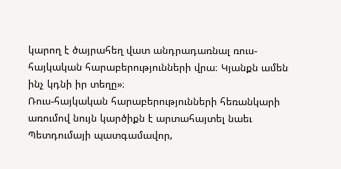կարող է ծայրահեղ վատ անդրադառնալ ռուս-հայկական հարաբերությունների վրա։ Կյանքն ամեն ինչ կդնի իր տեղը»։
Ռուս-հայկական հարաբերությունների հեռանկարի առումով նույն կարծիքն է արտահայտել նաեւ Պետդումայի պատգամավոր,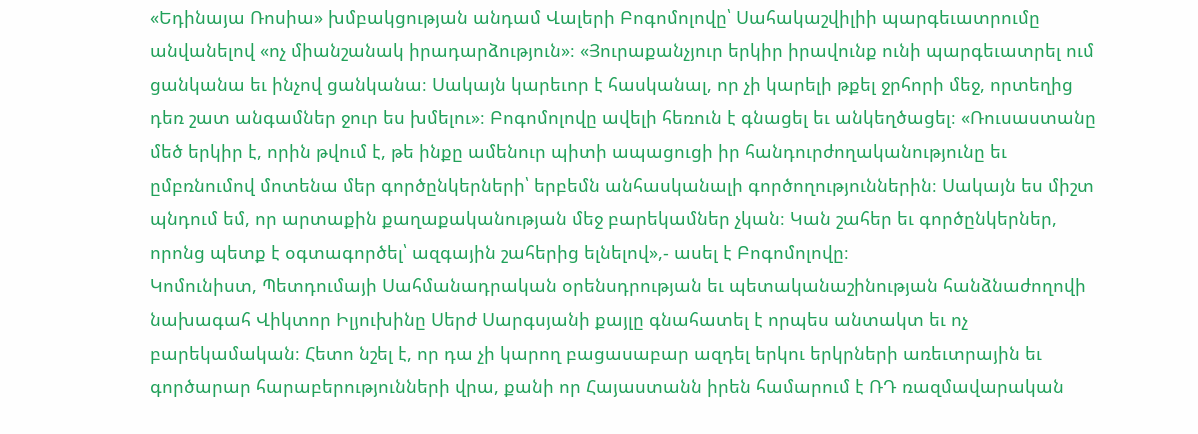«Եդինայա Ռոսիա» խմբակցության անդամ Վալերի Բոգոմոլովը՝ Սահակաշվիլիի պարգեւատրումը անվանելով «ոչ միանշանակ իրադարձություն»։ «Յուրաքանչյուր երկիր իրավունք ունի պարգեւատրել ում ցանկանա եւ ինչով ցանկանա։ Սակայն կարեւոր է հասկանալ, որ չի կարելի թքել ջրհորի մեջ, որտեղից դեռ շատ անգամներ ջուր ես խմելու»։ Բոգոմոլովը ավելի հեռուն է գնացել եւ անկեղծացել։ «Ռուսաստանը մեծ երկիր է, որին թվում է, թե ինքը ամենուր պիտի ապացուցի իր հանդուրժողականությունը եւ ըմբռնումով մոտենա մեր գործընկերների՝ երբեմն անհասկանալի գործողություններին։ Սակայն ես միշտ պնդում եմ, որ արտաքին քաղաքականության մեջ բարեկամներ չկան։ Կան շահեր եւ գործընկերներ, որոնց պետք է օգտագործել՝ ազգային շահերից ելնելով»,- ասել է Բոգոմոլովը։
Կոմունիստ, Պետդումայի Սահմանադրական օրենսդրության եւ պետականաշինության հանձնաժողովի նախագահ Վիկտոր Իլյուխինը Սերժ Սարգսյանի քայլը գնահատել է որպես անտակտ եւ ոչ բարեկամական։ Հետո նշել է, որ դա չի կարող բացասաբար ազդել երկու երկրների առեւտրային եւ գործարար հարաբերությունների վրա, քանի որ Հայաստանն իրեն համարում է ՌԴ ռազմավարական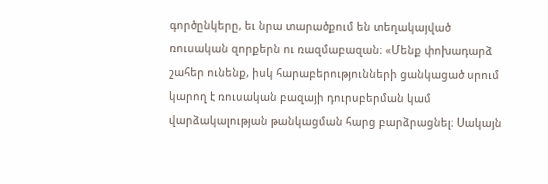գործընկերը, եւ նրա տարածքում են տեղակայված ռուսական զորքերն ու ռազմաբազան։ «Մենք փոխադարձ շահեր ունենք, իսկ հարաբերությունների ցանկացած սրում կարող է ռուսական բազայի դուրսբերման կամ վարձակալության թանկացման հարց բարձրացնել։ Սակայն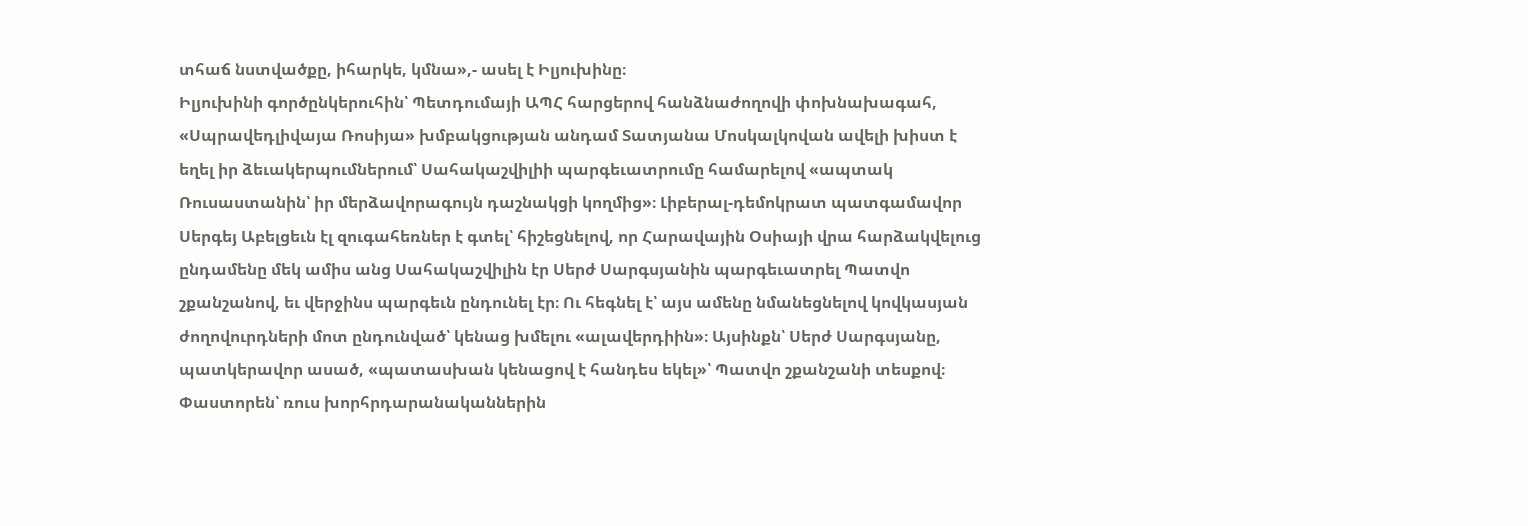տհաճ նստվածքը, իհարկե, կմնա»,- ասել է Իլյուխինը։
Իլյուխինի գործընկերուհին՝ Պետդումայի ԱՊՀ հարցերով հանձնաժողովի փոխնախագահ, «Սպրավեդլիվայա Ռոսիյա» խմբակցության անդամ Տատյանա Մոսկալկովան ավելի խիստ է եղել իր ձեւակերպումներում՝ Սահակաշվիլիի պարգեւատրումը համարելով «ապտակ Ռուսաստանին՝ իր մերձավորագույն դաշնակցի կողմից»։ Լիբերալ-դեմոկրատ պատգամավոր Սերգեյ Աբելցեւն էլ զուգահեռներ է գտել՝ հիշեցնելով, որ Հարավային Օսիայի վրա հարձակվելուց ընդամենը մեկ ամիս անց Սահակաշվիլին էր Սերժ Սարգսյանին պարգեւատրել Պատվո շքանշանով, եւ վերջինս պարգեւն ընդունել էր։ Ու հեգնել է՝ այս ամենը նմանեցնելով կովկասյան ժողովուրդների մոտ ընդունված՝ կենաց խմելու «ալավերդիին»։ Այսինքն՝ Սերժ Սարգսյանը, պատկերավոր ասած, «պատասխան կենացով է հանդես եկել»՝ Պատվո շքանշանի տեսքով։
Փաստորեն՝ ռուս խորհրդարանականներին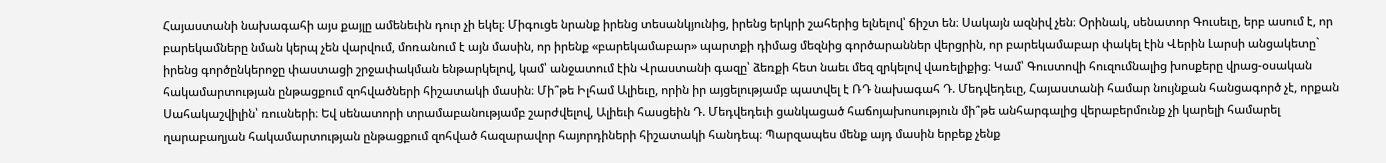Հայաստանի նախագահի այս քայլը ամենեւին դուր չի եկել։ Միգուցե նրանք իրենց տեսանկյունից, իրենց երկրի շահերից ելնելով՝ ճիշտ են։ Սակայն ազնիվ չեն։ Օրինակ, սենատոր Գուսեւը, երբ ասում է, որ բարեկամները նման կերպ չեն վարվում, մոռանում է այն մասին, որ իրենք «բարեկամաբար» պարտքի դիմաց մեզնից գործարաններ վերցրին, որ բարեկամաբար փակել էին Վերին Լարսի անցակետը` իրենց գործընկերոջը փաստացի շրջափակման ենթարկելով, կամ՝ անջատում էին Վրաստանի գազը՝ ձեռքի հետ նաեւ մեզ զրկելով վառելիքից։ Կամ՝ Գուստովի հուզումնալից խոսքերը վրաց-օսական հակամարտության ընթացքում զոհվածների հիշատակի մասին։ Մի՞թե Իլհամ Ալիեւը, որին իր այցելությամբ պատվել է ՌԴ նախագահ Դ. Մեդվեդեւը, Հայաստանի համար նույնքան հանցագործ չէ, որքան Սահակաշվիլին՝ ռուսների։ Եվ սենատորի տրամաբանությամբ շարժվելով, Ալիեւի հասցեին Դ. Մեդվեդեւի ցանկացած հաճոյախոսություն մի՞թե անհարգալից վերաբերմունք չի կարելի համարել ղարաբաղյան հակամարտության ընթացքում զոհված հազարավոր հայորդիների հիշատակի հանդեպ։ Պարզապես մենք այդ մասին երբեք չենք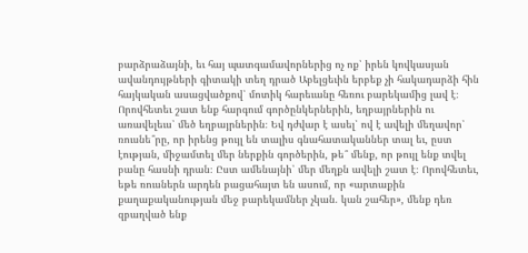բարձրաձայնի, եւ հայ պատգամավորներից ոչ ոք՝ իրեն կովկասյան ավանդույթների գիտակի տեղ դրած Աբելցեւին երբեք չի հակադարձի հին հայկական ասացվածքով՝ մոտիկ հարեւանը հեռու բարեկամից լավ է։ Որովհետեւ շատ ենք հարգում գործընկերներին, եղբայրներին ու առավելեւս՝ մեծ եղբայրներին։ Եվ դժվար է ասել՝ ով է ավելի մեղավոր՝ ռուսնե՞րը, որ իրենց թույլ են տալիս գնահատականներ տալ եւ, ըստ էության, միջամտել մեր ներքին գործերին, թե՞ մենք, որ թույլ ենք տվել բանը հասնի դրան։ Ըստ ամենայնի՝ մեր մեղքն ավելի շատ է։ Որովհետեւ, եթե ռուսներն արդեն բացահայտ են ասում, որ «արտաքին քաղաքականության մեջ բարեկամներ չկան. կան շահեր», մենք դեռ զբաղված ենք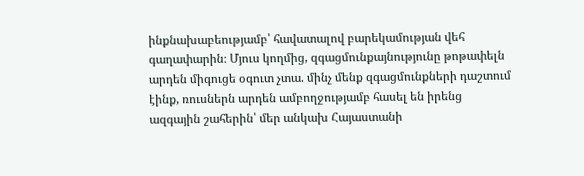ինքնախաբեությամբ՝ հավատալով բարեկամության վեհ գաղափարին։ Մյուս կողմից, զգացմունքայնությունը թոթափելն արդեն միգուցե օգուտ չտա. մինչ մենք զգացմունքների դաշտում էինք, ռուսներն արդեն ամբողջությամբ հասել են իրենց ազգային շահերին՝ մեր անկախ Հայաստանի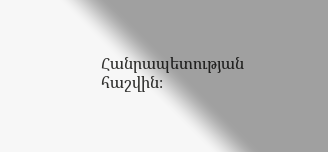Հանրապետության հաշվին։